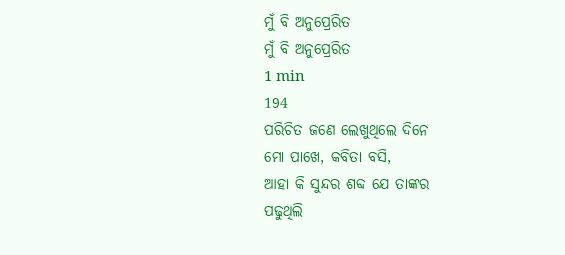ମୁଁ ବି ଅନୁପ୍ରେରିତ
ମୁଁ ବି ଅନୁପ୍ରେରିତ
1 min
194
ପରିଚିତ ଜଣେ ଲେଖୁଥିଲେ ଦିନେ
ମୋ ପାଖେ, କବିତା ବସି,
ଆହା କି ସୁନ୍ଦର ଶବ୍ଦ ଯେ ତାଙ୍କର
ପଢୁଥିଲି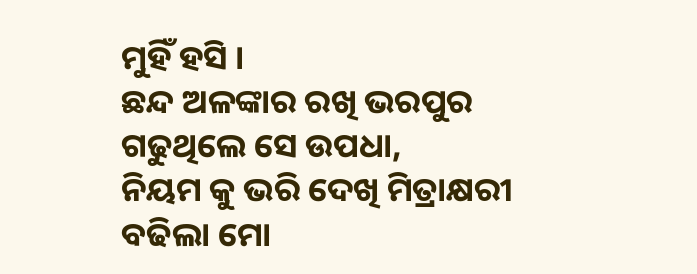ମୁହିଁ ହସି ।
ଛନ୍ଦ ଅଳଙ୍କାର ରଖି ଭରପୁର
ଗଢୁଥିଲେ ସେ ଉପଧା,
ନିୟମ କୁ ଭରି ଦେଖି ମିତ୍ରାକ୍ଷରୀ
ବଢିଲା ମୋ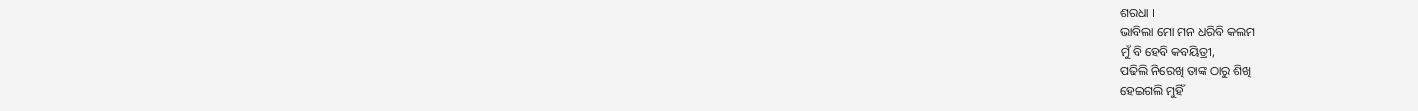ଶରଧା ।
ଭାବିଲା ମୋ ମନ ଧରିବି କଲମ
ମୁଁ ବି ହେବି କବୟିତ୍ରୀ,
ପଢିଲି ନିରେଖି ତାଙ୍କ ଠାରୁ ଶିଖି
ହେଇଗଲି ମୁହିଁ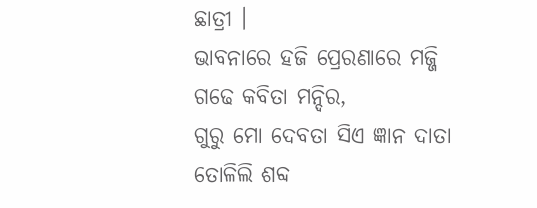ଛାତ୍ରୀ ।
ଭାବନାରେ ହଜି ପ୍ରେରଣାରେ ମଜ୍ଜି
ଗଢେ କବିତା ମନ୍ଦିର,
ଗୁରୁ ମୋ ଦେବତା ସିଏ ଜ୍ଞାନ ଦାତା
ତୋଳିଲି ଶବ୍ଦ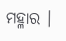ମହ୍ଳାର ।